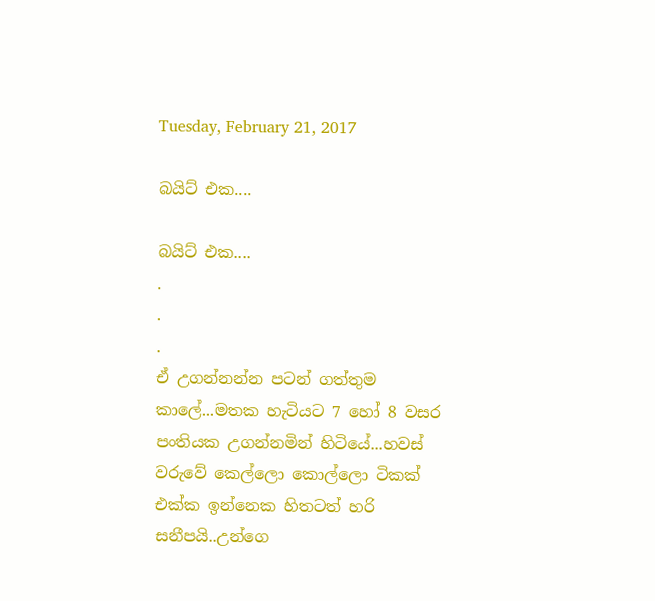Tuesday, February 21, 2017

බයිට් එක....

බයිට් එක....
.
.
.
ඒ උගන්නන්න පටන් ගත්තුම කාලේ...මතක හැටියට 7 හෝ 8 වසර පංතියක උගන්නමින් හිටියේ...හවස් වරුවේ කෙල්ලො කොල්ලො ටිකක් එක්ක ඉන්නෙක හිතටත් හරි සනීපයි..උන්ගෙ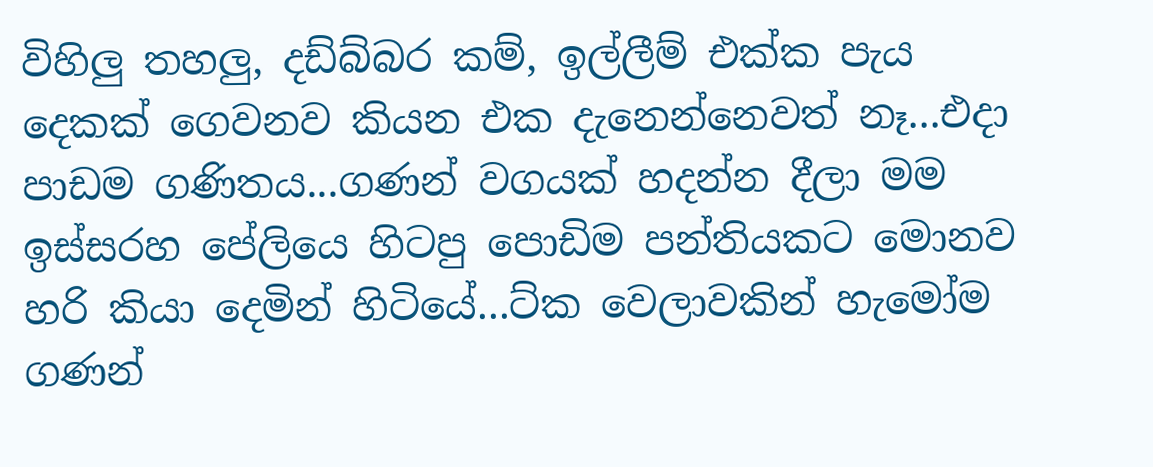විහිලු තහලු, දඩ්බ්බර කම්, ඉල්ලීම් එක්ක පැය දෙකක් ගෙවනව කියන එක දැනෙන්නෙවත් නෑ...එදා පාඩම ගණිතය...ගණන් වගයක් හදන්න දීලා මම ඉස්සරහ පේලියෙ හිටපු පොඩිම පන්තියකට මොනව හරි කියා දෙමින් හිටියේ...ට්ක වෙලාවකින් හැමෝම ගණන්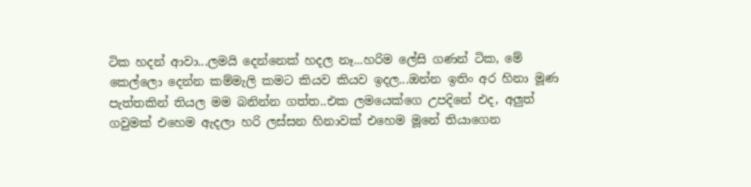ටික හදන් ආවා...ලමයි දෙන්නෙක් හදල නෑ...හරිම ලේසි ගණන් ටික, මේ කෙල්ලො දෙන්න කම්මැලි කමට කියව කියව ඉදල...ඔන්න ඉතිං අර හිනා මූණ පැත්තකින් තියල මම බනින්න ගත්ත..එක ලමයෙක්ගෙ උපදිනේ එද, අලුත් ගවුමක් එහෙම ඇදලා හරි ලස්සන හිනාවක් එහෙම මූනේ තියාගෙන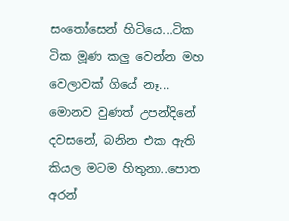සංතෝසෙන් හිටියෙ...ටික ටික මූණ කලු වෙන්න මහ වෙලාවක් ගියේ නෑ...
මොනව වුණත් උපන්දිනේ දවසනේ, බනින එක ඇති කියල මටම හිතුනා..පොත අරන්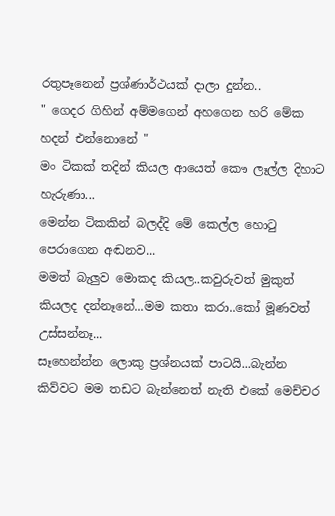රතුපෑනෙන් ප්‍රශ්ණාර්ථයක් දාලා දුන්න..
" ගෙදර ගිහින් අම්මගෙන් අහගෙන හරි මේක හදන් එන්නොනේ "
මං ටිකක් තදින් කියල ආයෙත් කෞ ලෑල්ල දිහාට හැරුණා...
මෙන්න ටිකකින් බලද්දි මේ කෙල්ල හොටු පෙරාගෙන අඬනව...
මමත් බැලුව මොකද කියල..කවුරුවත් මුකුත් කියලද දන්නෑනේ...මම කතා කරා..කෝ මූණවත් උස්සන්නෑ...
සෑහෙන්න්න ලොකු ප්‍රශ්නයක් පාටයි...බැන්න කිව්වට මම තඩට බැන්නෙත් නැති එකේ මෙච්චර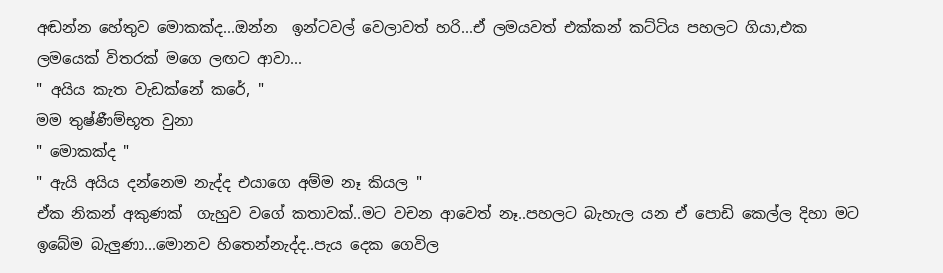අඬන්න හේතුව මොකක්ද...ඔන්න  ඉන්ටවල් වෙලාවත් හරි...ඒ ලමයවත් එක්කන් කට්ටිය පහලට ගියා,එක ලමයෙක් විතරක් මගෙ ලඟට ආවා...
" අයිය කැත වැඩක්නේ කරේ, "
මම තුෂ්ණීම්භූත වුනා
" මොකක්ද "
" ඇයි අයිය දන්නෙම නැද්ද එයාගෙ අම්ම නෑ කියල "
ඒක නිකන් අකුණක්  ගැහුව වගේ කතාවක්..මට වචන ආවෙත් නෑ..පහලට බැහැල යන ඒ පොඩි කෙල්ල දිහා මට ඉබේම බැලුණා...මොනව හිතෙන්නැද්ද..පැය දෙක ගෙවිල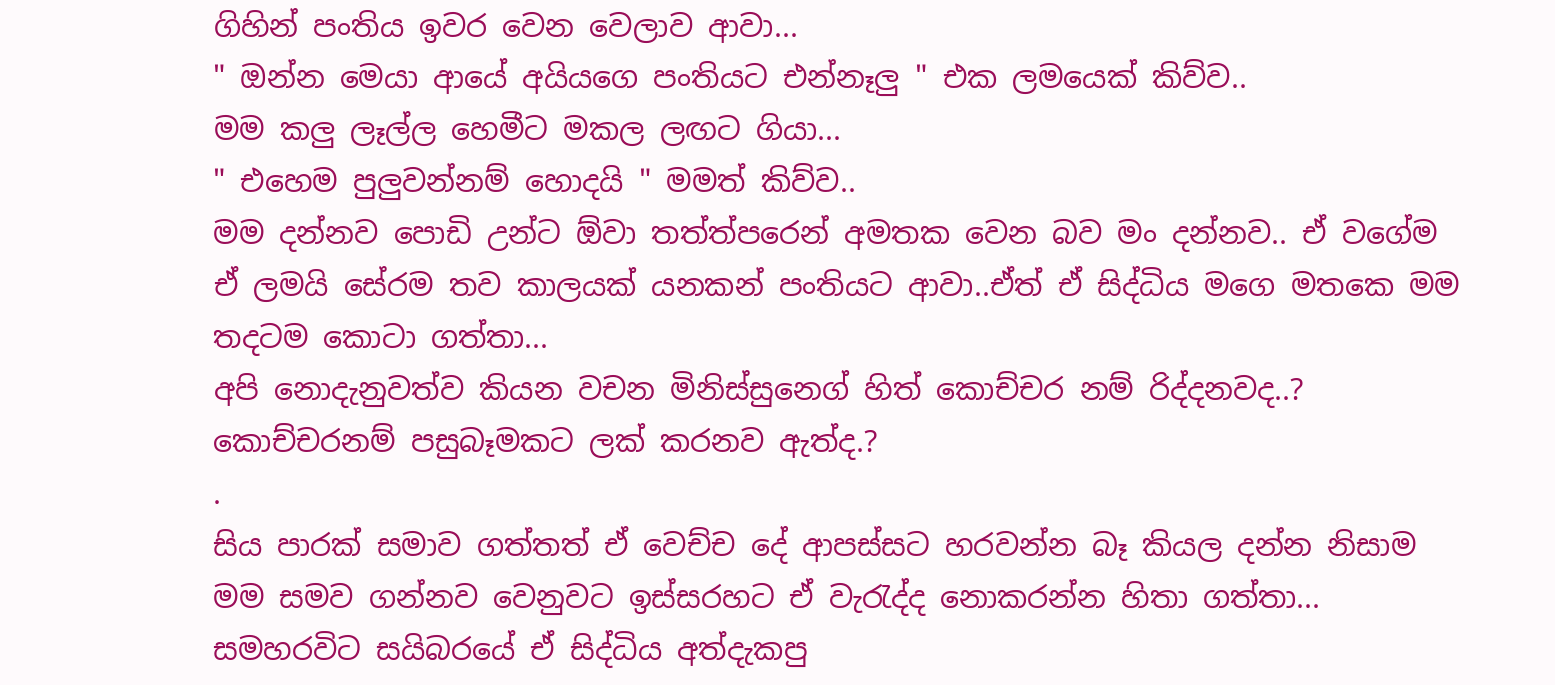ගිහින් පංතිය ඉවර වෙන වෙලාව ආවා...
" ඔන්න මෙයා ආයේ අයියගෙ පංතියට එන්නෑලු " එක ලමයෙක් කිව්ව..
මම කලු ලෑල්ල හෙමීට මකල ලඟට ගියා...
" එහෙම පුලුවන්නම් හොදයි " මමත් කිව්ව..
මම දන්නව පොඩි උන්ට ඕවා තත්ත්පරෙන් අමතක වෙන බව මං දන්නව.. ඒ වගේම ඒ ලමයි සේරම තව කාලයක් යනකන් පංතියට ආවා..ඒත් ඒ සිද්ධිය මගෙ මතකෙ මම තදටම කොටා ගත්තා...
අපි නොදැනුවත්ව කියන වචන මිනිස්සුනෙග් හිත් කොච්චර නම් රිද්දනවද..? කොච්චරනම් පසුබෑමකට ලක් කරනව ඇත්ද.?
.
සිය පාරක් සමාව ගත්තත් ඒ වෙච්ච දේ ආපස්සට හරවන්න බෑ කියල දන්න නිසාම මම සමව ගන්නව වෙනුවට ඉස්සරහට ඒ වැරැද්ද නොකරන්න හිතා ගත්තා...
සමහරවිට සයිබරයේ ඒ සිද්ධිය අත්දැකපු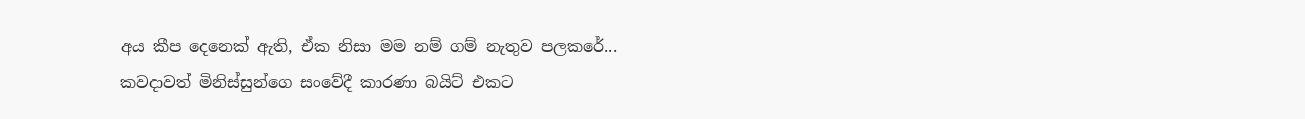අය කීප දෙනෙක් ඇති, ඒක නිසා මම නම් ගම් නැතුව පලකරේ...
කවදාවත් මිනිස්සුන්ගෙ සංවේදී කාරණා බයිට් එකට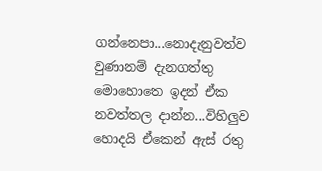ගන්නෙපා...නොදැනුවත්ව වුණානම් දැනගත්තු මොහොතෙ ඉදන් ඒක නවත්තල දාන්න...විහිලුව හොදයි ඒකෙන් ඇස් රතු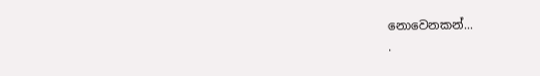නොවෙනකන්...
.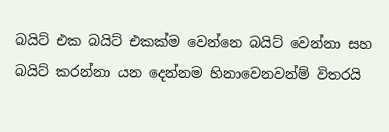බයිට් එක බයිට් එකක්ම වෙන්නෙ බයිට් වෙන්නා සහ බයිට් කරන්නා යන දෙන්නම හිනාවෙනවන්ම් විතරයි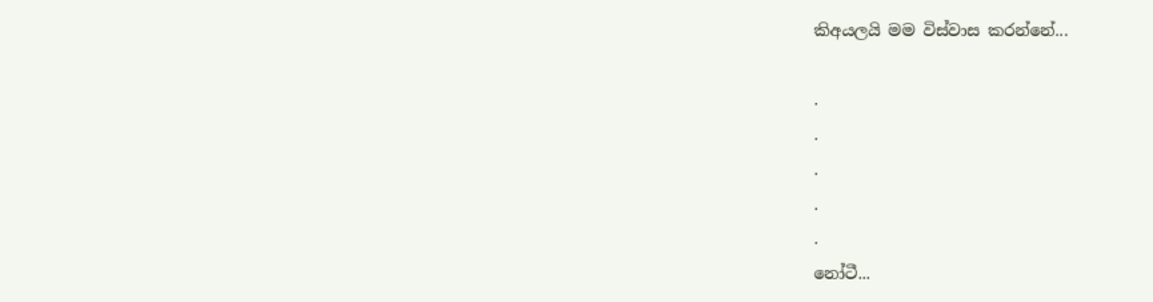කිඅයලයි මම විස්වාස කරන්නේ...

.
.
.
.
.
නෝටී...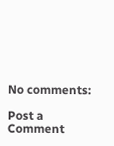No comments:

Post a Comment